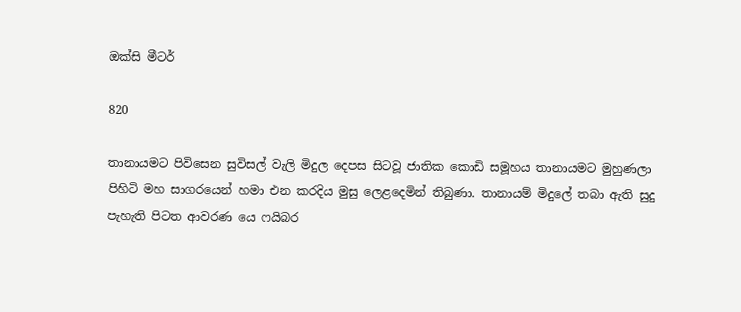ඔක්සි මීටර්

820

තානායමට පිවිසෙන සුවිසල් වැලි මිදුල දෙපස සිටවූ ජාතික කොඩි සමූහය තානායමට මුහුණලා පිහිටි මහ සාගරයෙන් හමා එන කරදිය මුසු ලෙළදෙමින් තිබුණා. තානායම් මිදුලේ තබා ඇති සුදු පැහැති පිටත ආවරණ යෙ ෆයිබර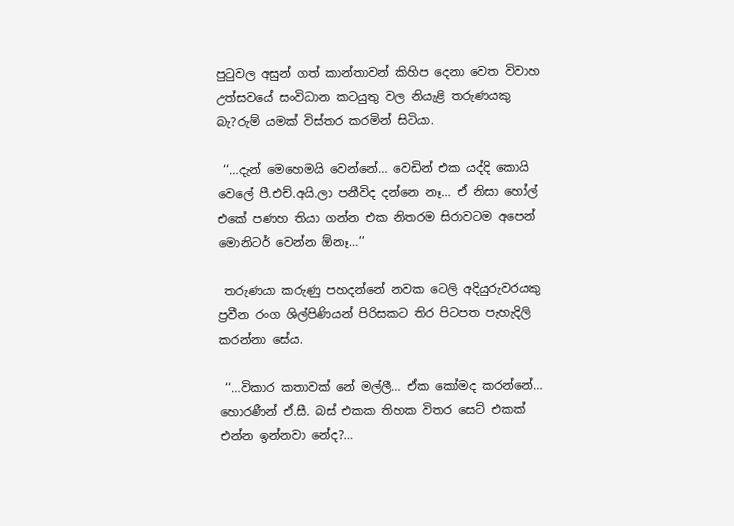පුටුවල අසුන් ගත් කාන්තාවන් කිහිප දෙනා වෙත විවාහ උත්සවයේ සංවිධාන කටයුතු වල නියැළි තරුණයකු බැ?රුම් යමක් විස්තර කරමින් සිටියා.

 ‘‘…දැන් මෙහෙමයි වෙන්නේ… වෙඩින් එක යද්දි කොයි වෙලේ පී.එච්.අයි.ලා පනීවිද දන්නෙ නෑ… ඒ නිසා හෝල් එකේ පණහ තියා ගන්න එක නිතරම සිරාවටම අපෙන් මොනිටර් වෙන්න ඕනෑ…’’

 තරුණයා කරුණු පහදන්නේ නවක ටෙලි අදියුරුවරයකු ප්‍රවීන රංග ශිල්පිණියන් පිරිසකට තිර පිටපත පැහැදිලි කරන්නා සේය.

 ‘‘…විකාර කතාවක් නේ මල්ලී… ඒක කෝමද කරන්නේ… හොරණීන් ඒ.සී. බස් එකක තිහක විතර සෙට් එකක් එන්න ඉන්නවා නේද?…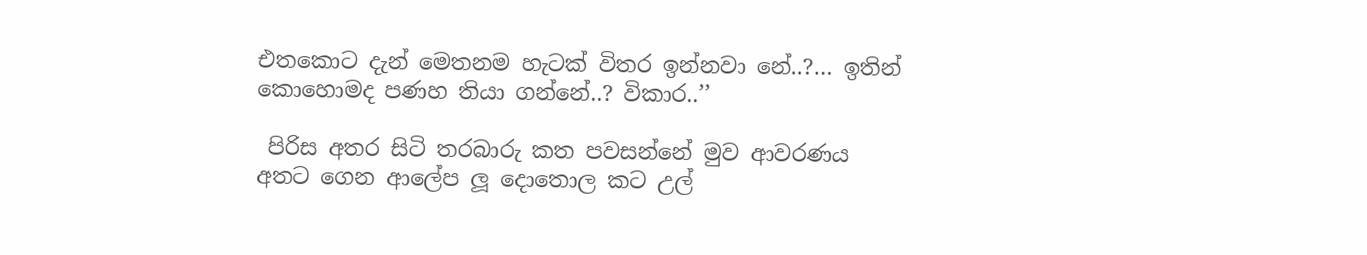එතකොට දැන් මෙතනම හැටක් විතර ඉන්නවා නේ..?… ඉතින් කොහොමද පණහ තියා ගන්නේ..? විකාර..’’

 පිරිස අතර සිටි තරබාරු කත පවසන්නේ මුව ආවරණය අතට ගෙන ආලේප ලූ දොතොල කට උල්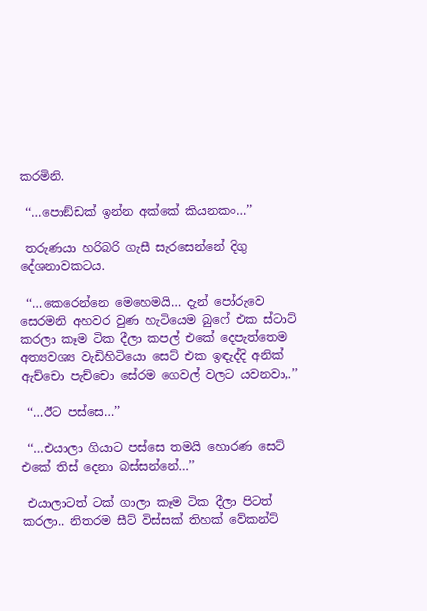කරමිනි.

 ‘‘…පොඞ්ඩක් ඉන්න අක්කේ කියනකං…’’

 තරුණයා හරිබරි ගැසී සැරසෙන්නේ දිගු දේශනාවකටය.

 ‘‘…කෙරෙන්නෙ මෙහෙමයි… දැන් පෝරුවෙ සෙරමනි අහවර වුණ හැටියෙම බුෆේ එක ස්ටාට් කරලා කෑම ටික දීලා කපල් එකේ දෙපැත්තෙම අත්‍යවශ්‍ය වැඩිහිටියො සෙට් එක ඉඳැද්දි අනික් ඇච්චො පැච්චො සේරම ගෙවල් වලට යවනවා,.’’

 ‘‘…ඊට පස්සෙ…’’

 ‘‘…එයාලා ගියාට පස්සෙ තමයි හොරණ සෙට් එකේ තිස් දෙනා බස්සන්නේ…’’

 එයාලාටත් ටක් ගාලා කෑම ටික දීලා පිටත් කරලා.. නිතරම සීට් විස්සක් තිහක් වේකන්ට්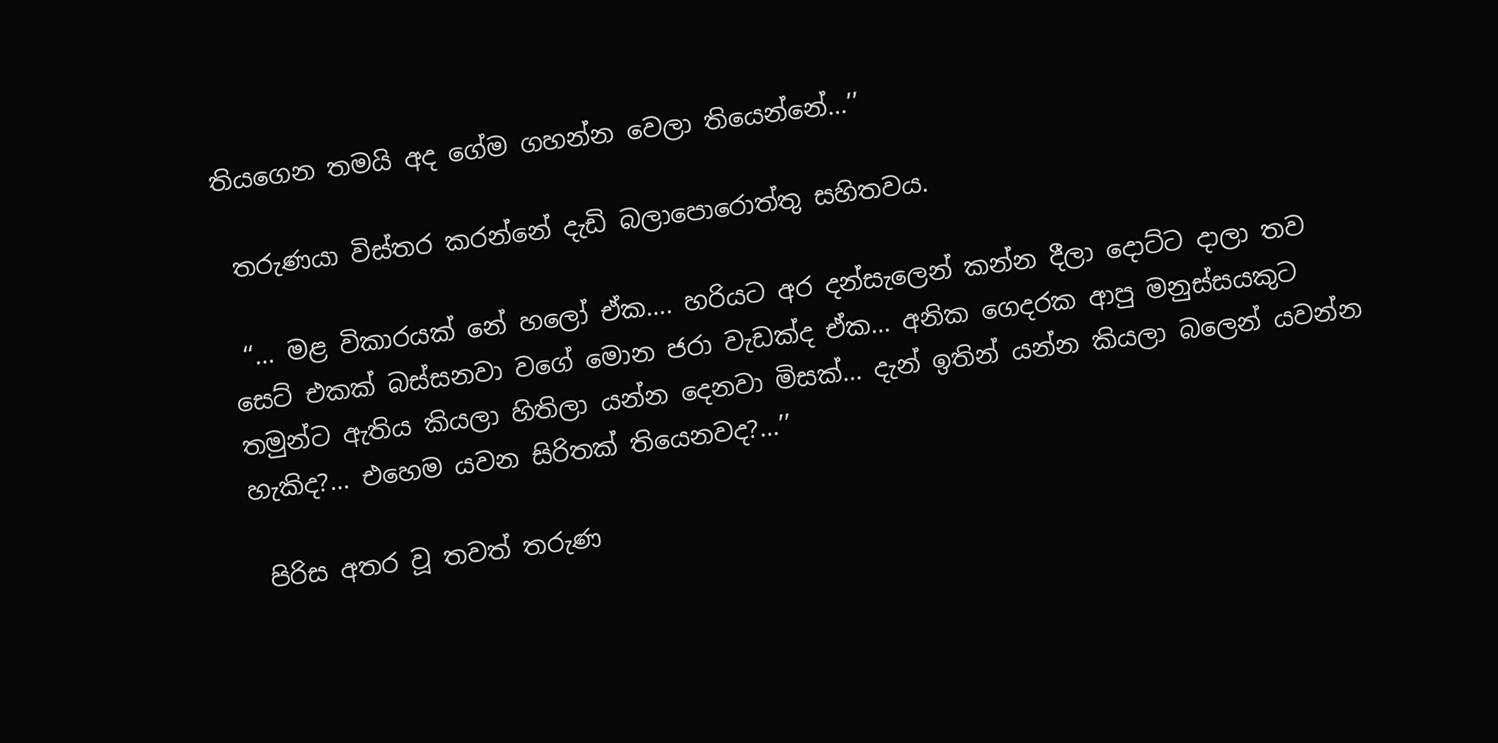තියගෙන තමයි අද ගේම ගහන්න වෙලා තියෙන්නේ…’’

 තරුණයා විස්තර කරන්නේ දැඩි බලාපොරොත්තු සහිතවය.

 ‘‘… මළ විකාරයක් නේ හලෝ ඒක…. හරියට අර දන්සැලෙන් කන්න දීලා දොට්ට දාලා තව සෙට් එකක් බස්සනවා වගේ මොන ජරා වැඩක්ද ඒක… අනික ගෙදරක ආපු මනුස්සයකුට තමුන්ට ඇතිය කියලා හිතිලා යන්න දෙනවා මිසක්… දැන් ඉතින් යන්න කියලා බලෙන් යවන්න හැකිද?… එහෙම යවන සිරිතක් තියෙනවද?…’’

 පිරිස අතර වූ තවත් තරුණ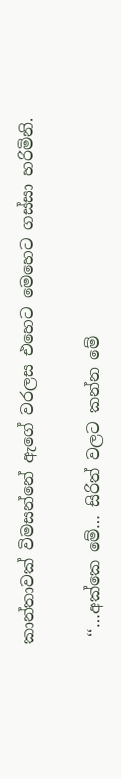කාන්තාවක් විමසන්නේ ඇගේ වරලස එහෙට මෙහෙට ගස්සා හරිමිනි.

 ‘‘…අක්කෙ මේ… සිරිත් වලට කන්න මේ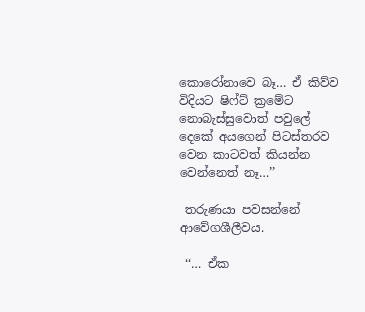කොරෝනාවෙ බෑ… ඒ කිව්ව විදියට ෂිෆ්ට් ක්‍රමේට නොබැස්සුවොත් පවුලේ දෙකේ අයගෙන් පිටස්තරව වෙන කාටවත් කියන්න වෙන්නෙත් නෑ…’’

 තරුණයා පවසන්නේ ආවේගශීලීවය.

 ‘‘… ඒක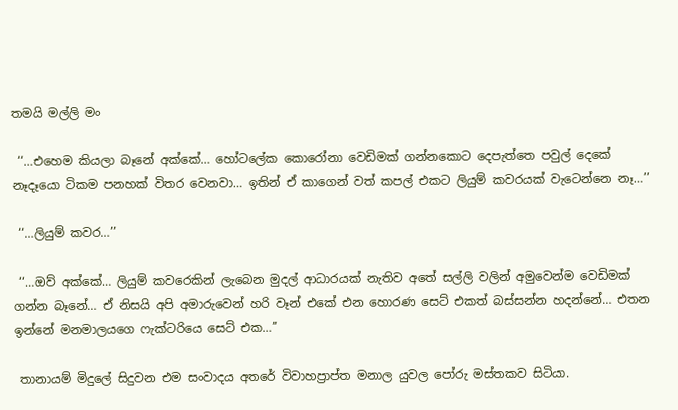තමයි මල්ලි මං

 ‘‘…එහෙම කියලා බෑනේ අක්කේ… හෝටලේක කොරෝනා වෙඩිමක් ගන්නකොට දෙපැත්තෙ පවුල් දෙකේ නෑදෑයො ටිකම පනහක් විතර වෙනවා… ඉතින් ඒ කාගෙන් වත් කපල් එකට ලියුම් කවරයක් වැටෙන්නෙ නෑ…’’

 ‘‘…ලියුම් කවර…’’

 ‘‘…ඔව් අක්කේ… ලියුම් කවරෙකින් ලැබෙන මුදල් ආධාරයක් නැතිව අතේ සල්ලි වලින් අමුවෙන්ම වෙඩිමක් ගන්න බෑනේ… ඒ නිසයි අපි අමාරුවෙන් හරි වෑන් එකේ එන හොරණ සෙට් එකත් බස්සන්න හදන්නේ… එතන ඉන්නේ මනමාලයගෙ ෆැක්ටරියෙ සෙට් එක…’’

 තානායම් මිදුලේ සිදුවන එම සංවාදය අතරේ විවාහප්‍රාප්ත මනාල යුවල පෝරු මස්තකව සිටියා.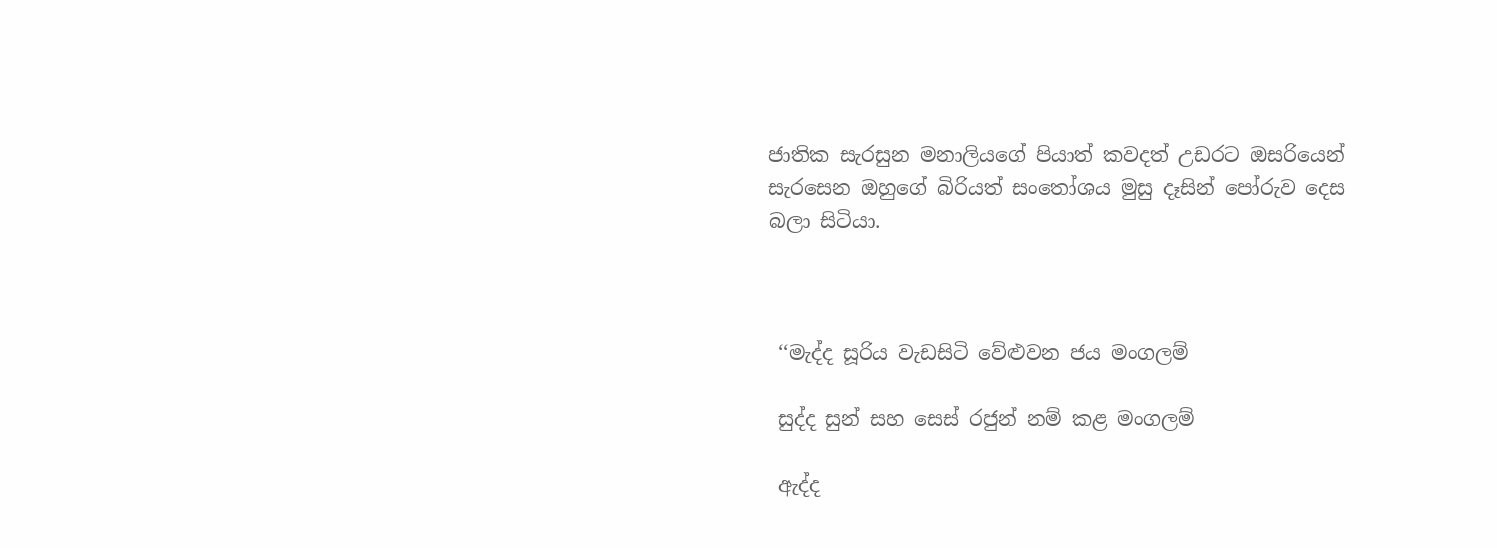ජාතික සැරසුන මනාලියගේ පියාත් කවදත් උඩරට ඔසරියෙන් සැරසෙන ඔහුගේ බිරියත් සංතෝශය මුසු දෑසින් පෝරුව දෙස බලා සිටියා.



 ‘‘මැද්ද සූරිය වැඩසිටි වේළුවන ජය මංගලම්

 සුද්ද සුන් සහ සෙස් රජුන් නම් කළ මංගලම්

 ඇද්ද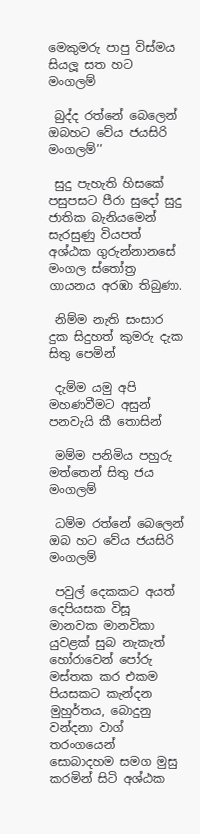මෙකුමරු පාපු විස්මය සියලූ සත හට මංගලම්

 බුද්ද රත්නේ බෙලෙන් ඔබහට වේය ජයසිරි මංගලම්’’

 සුදු පැහැති හිසකේ පසුපසට පීරා සුදෝ සුදු ජාතික බැනියමෙන් සැරසුණු වියපත් අශ්ඨක ගුරුන්නානසේ මංගල ස්තෝත්‍ර ගායනය අරඹා තිබුණා.

 නිම්ම නැති සංසාර දුක සිදුහත් කුමරු දැක සිතු පෙමින්

 දැම්ම යමු අපි මහණවීමට අසුන් පනවැයි කී තොසින්

 මම්ම පනිමිය පහුරු මත්තෙන් සිතු ජය මංගලම්

 ධම්ම රත්නේ බෙලෙන් ඔබ හට වේය ජයසිරි මංගලම්

 පවුල් දෙකකට අයත් දෙපියසක විසූ මානවක මානවිකා යුවළක් සුබ නැකැත් හෝරාවෙන් පෝරු මස්තක කර එකම පියසකට කැන්දන මුහුර්තය, බොදුනු වන්දනා වාග් තරංගයෙන් සොබාදහම සමග මුසු කරමින් සිටි අශ්ඨක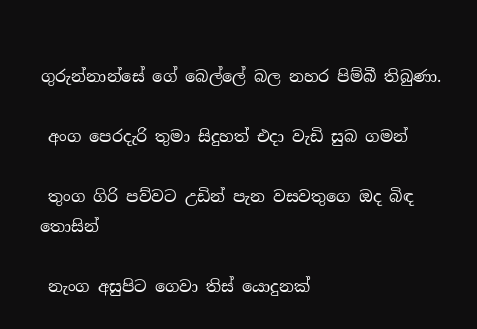ගුරුන්නාන්සේ ගේ බෙල්ලේ බල නහර පිම්බී තිබුණා.

 අංග පෙරදැරි තුමා සිදුහත් එදා වැඩි සුබ ගමන්

 තුංග ගිරි පව්වට උඩින් පැන වසවතුගෙ ඔද බිඳ තොසින්

 නැංග අසුපිට ගෙවා තිස් යොදුනක්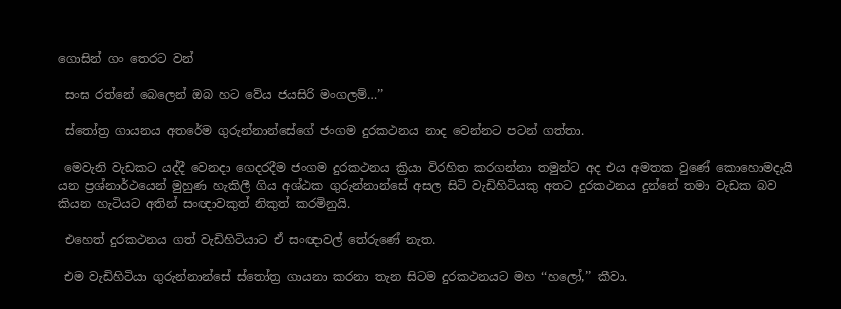ගොසින් ගං තෙරට වන්

 සංඝ රත්නේ බෙලෙන් ඔබ හට වේය ජයසිරි මංගලම්…’’

 ස්තෝත්‍ර ගායනය අතරේම ගුරුන්නාන්සේගේ ජංගම දුරකථනය නාද වෙන්නට පටන් ගත්තා.

 මෙවැනි වැඩකට යද්දී වෙනදා ගෙදරදීම ජංගම දුරකථනය ක්‍රියා විරහිත කරගන්නා තමුන්ට අද එය අමතක වුණේ කොහොමදැයි යන ප්‍රශ්නාර්ථයෙන් මුහුණ හැකිලී ගිය අශ්ඨක ගුරුන්නාන්සේ අසල සිටි වැඩිහිටියකු අතට දුරකථනය දුන්නේ තමා වැඩක බව කියන හැටියට අතින් සංඥාවකුත් නිකුත් කරමිනුයි.

 එහෙත් දුරකථනය ගත් වැඩිහිටියාට ඒ සංඥාවල් තේරුණේ නැත.

 එම වැඩිහිටියා ගුරුන්නාන්සේ ස්තෝත්‍ර ගායනා කරනා තැන සිටම දුරකථනයට මහ ‘‘හලෝ,’’ කීවා.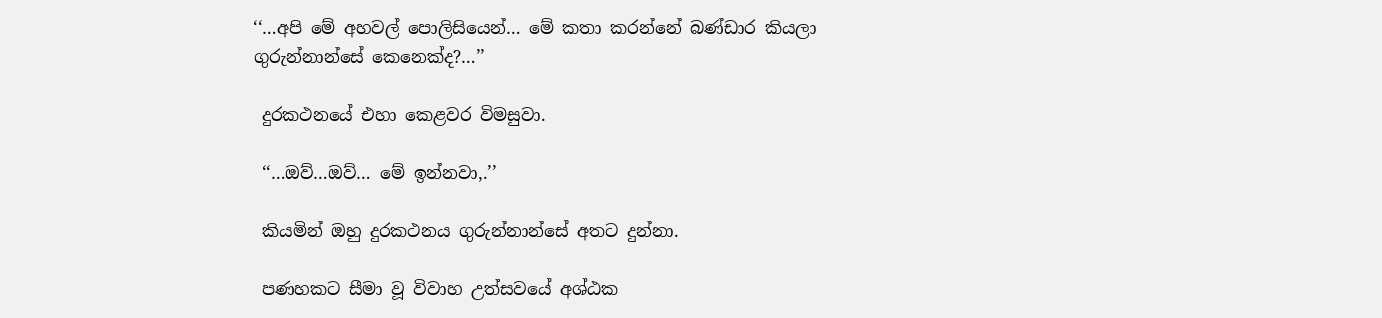‘‘…අපි මේ අහවල් පොලිසියෙන්… මේ කතා කරන්නේ බණ්ඩාර කියලා ගුරුන්නාන්සේ කෙනෙක්ද?…’’

 දුරකථනයේ එහා කෙළවර විමසුවා.

 ‘‘…ඔව්…ඔව්… මේ ඉන්නවා,.’’

 කියමින් ඔහු දුරකථනය ගුරුන්නාන්සේ අතට දුන්නා.

 පණහකට සීමා වූ විවාහ උත්සවයේ අශ්ඨක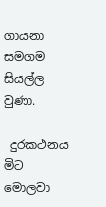ගායනා සමගම සියල්ල වුණා.

 දුරකථනය මිට මොලවා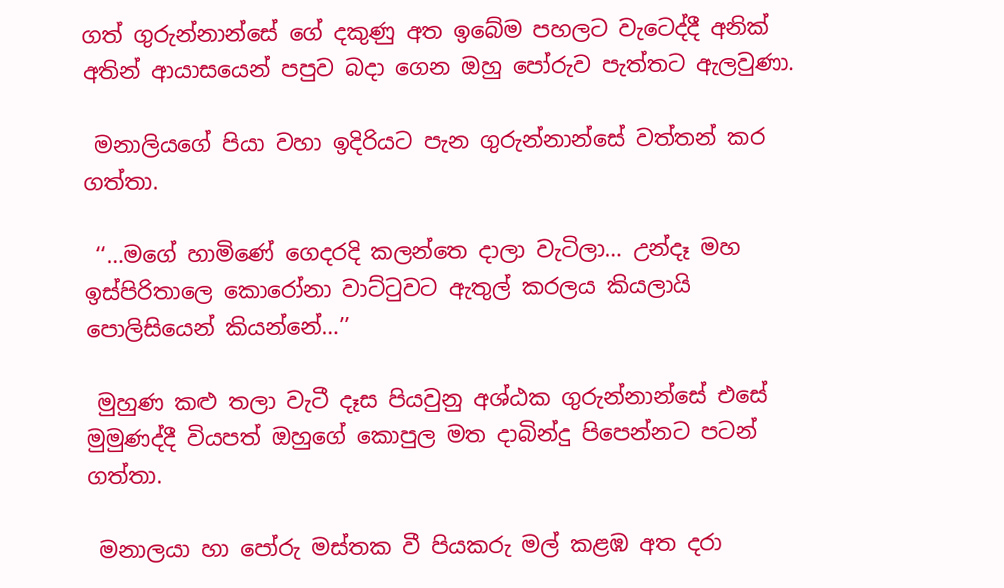ගත් ගුරුන්නාන්සේ ගේ දකුණු අත ඉබේම පහලට වැටෙද්දී අනික් අතින් ආයාසයෙන් පපුව බදා ගෙන ඔහු පෝරුව පැත්තට ඇලවුණා.

 මනාලියගේ පියා වහා ඉදිරියට පැන ගුරුන්නාන්සේ වත්තන් කර ගත්තා.

 ‘‘…මගේ හාමිණේ ගෙදරදි කලන්තෙ දාලා වැටිලා… උන්දෑ මහ ඉස්පිරිතාලෙ කොරෝනා වාට්ටුවට ඇතුල් කරලය කියලායි පොලිසියෙන් කියන්නේ…’’

 මුහුණ කළු තලා වැටී දෑස පියවුනු අශ්ඨක ගුරුන්නාන්සේ එසේ මුමුණද්දී වියපත් ඔහුගේ කොපුල මත දාබින්දු පිපෙන්නට පටන් ගත්තා.

 මනාලයා හා පෝරු මස්තක වී පියකරු මල් කළඹ අත දරා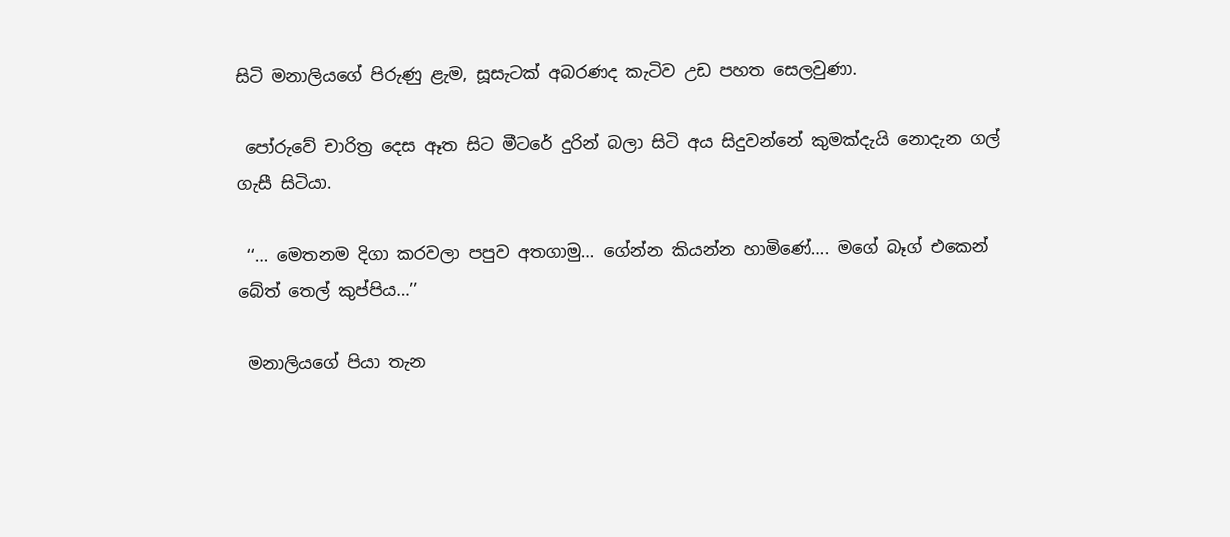සිටි මනාලියගේ පිරුණු ළැම, සූසැටක් අබරණද කැටිව උඩ පහත සෙලවුණා.

 පෝරුවේ චාරිත්‍ර දෙස ඈත සිට මීටරේ දුරින් බලා සිටි අය සිදුවන්නේ කුමක්දැයි නොදැන ගල් ගැසී සිටියා.

 ‘‘… මෙතනම දිගා කරවලා පපුව අතගාමු… ගේන්න කියන්න හාමිණේ…. මගේ බෑග් එකෙන් බේත් තෙල් කුප්පිය…’’

 මනාලියගේ පියා තැන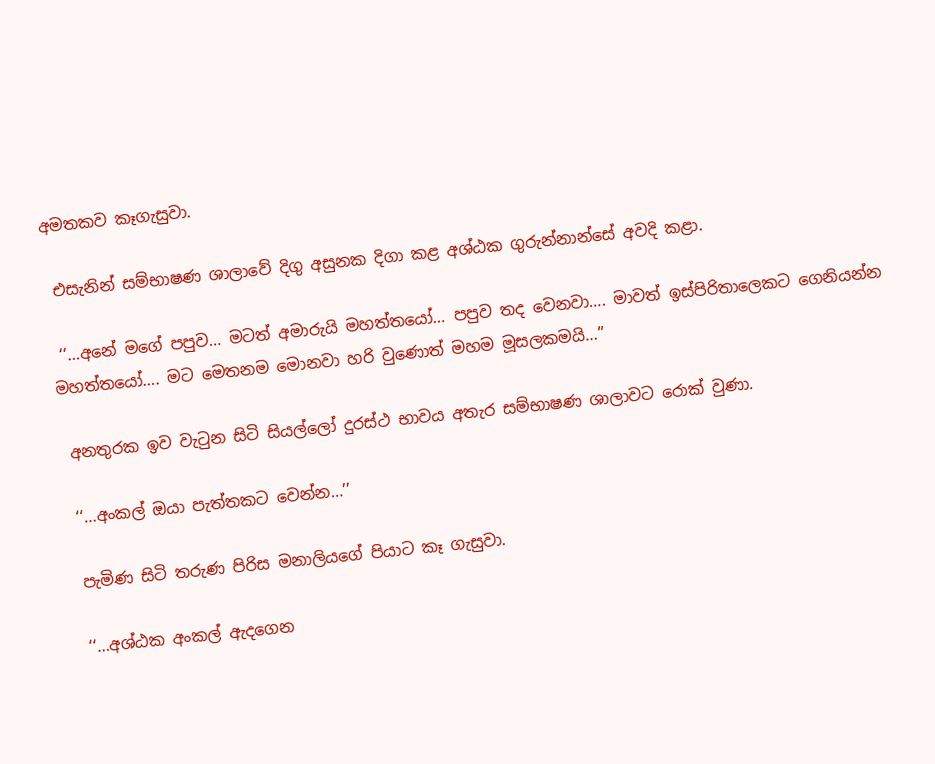අමතකව කෑගැසුවා.

 එසැනින් සම්භාෂණ ශාලාවේ දිගු අසුනක දිගා කළ අශ්ඨක ගුරුන්නාන්සේ අවදි කළා.

 ‘‘…අනේ මගේ පපුව… මටත් අමාරුයි මහත්තයෝ… පපුව තද වෙනවා…. මාවත් ඉස්පිරිතාලෙකට ගෙනියන්න මහත්තයෝ…. මට මෙතනම මොනවා හරි වුණොත් මහම මූසලකමයි…’’

 අනතුරක ඉව වැටුන සිටි සියල්ලෝ දුරස්ථ භාවය අතැර සම්භාෂණ ශාලාවට රොක් වුණා.

 ‘‘…අංකල් ඔයා පැත්තකට වෙන්න…’’

 පැමිණ සිටි තරුණ පිරිස මනාලියගේ පියාට කෑ ගැසුවා.

 ‘‘…අශ්ඨක අංකල් ඇදගෙන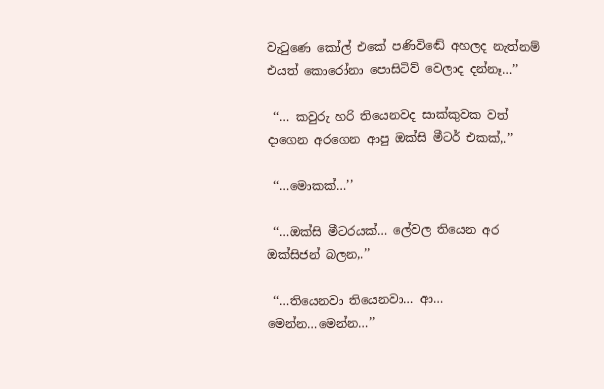වැටුණෙ කෝල් එකේ පණිවිඬේ අහලද නැත්නම් එයත් කොරෝනා පොසිටිව් වෙලාද දන්නෑ…’’

 ‘‘… කවුරු හරි තියෙනවද සාක්කුවක වත් දාගෙන අරගෙන ආපු ඔක්සි මීටර් එකක්,.’’

 ‘‘…මොකක්…’’

 ‘‘…ඔක්සි මීටරයක්… ලේවල තියෙන අර ඔක්සිජන් බලන,.’’

 ‘‘…තියෙනවා තියෙනවා… ආ… මෙන්න…මෙන්න…’’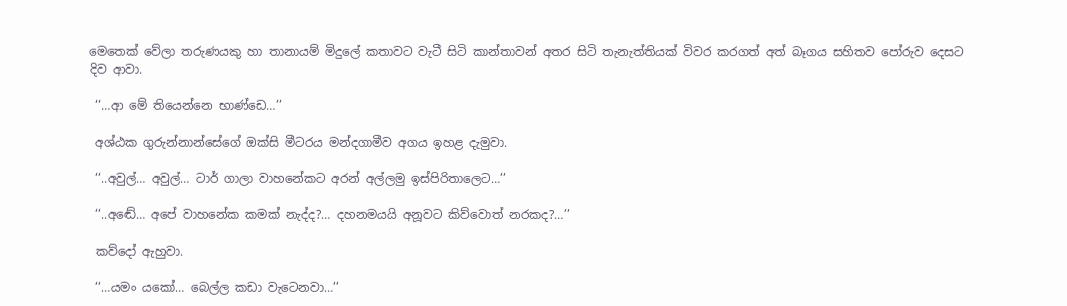මෙතෙක් වේලා තරුණයකු හා තානායම් මිදුලේ කතාවට වැටී සිටි කාන්තාවන් අතර සිටි තැනැත්තියක් විවර කරගත් අත් බෑගය සහිතව පෝරුව දෙසට දිව ආවා.

 ‘‘…ආ මේ තියෙන්නෙ භාණ්ඩෙ…’’

 අශ්ඨක ගුරුන්නාන්සේගේ ඔක්සි මීටරය මන්දගාමීව අගය ඉහළ දැමුවා.

 ‘‘..අවුල්… අවුල්… ටාර් ගාලා වාහනේකට අරන් අල්ලමු ඉස්පිරිතාලෙට…’’

 ‘‘..අඬේ… අපේ වාහනේක කමක් නැද්ද?… දහනමයයි අනූවට කිව්වොත් නරකද?…’’

 කව්දෝ ඇහුවා.

 ‘‘…යමං යකෝ… බෙල්ල කඩා වැටෙනවා…’’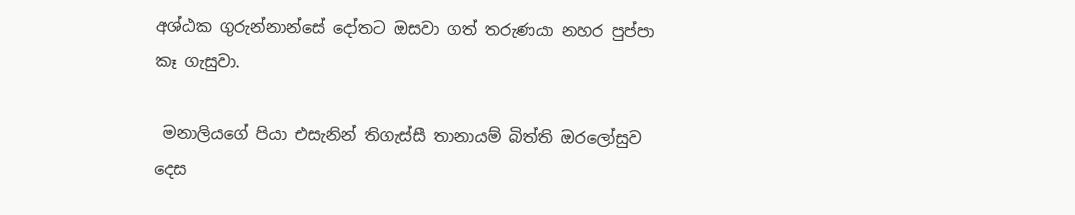අශ්ඨක ගුරුන්නාන්සේ දෝතට ඔසවා ගත් තරුණයා නහර පුප්පා කෑ ගැසුවා.

 මනාලියගේ පියා එසැනින් තිගැස්සී තානායම් බිත්ති ඔරලෝසුව දෙස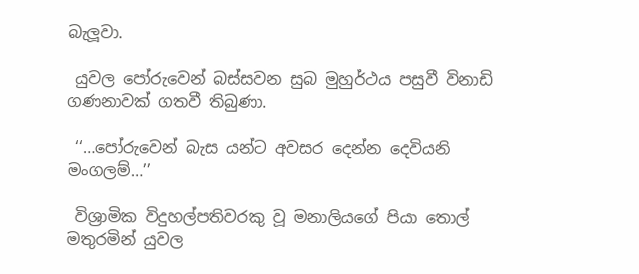බැලූවා.

 යුවල පෝරුවෙන් බස්සවන සුබ මුහුර්ථය පසුවී විනාඩි ගණනාවක් ගතවී තිබුණා.

 ‘‘…පෝරුවෙන් බැස යන්ට අවසර දෙන්න දෙවියනි මංගලම්…’’

 විශ්‍රාමික විදුහල්පතිවරකු වූ මනාලියගේ පියා තොල් මතුරමින් යුවල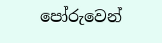පෝරුවෙන්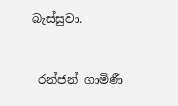බැස්සුවා.


 රන්ජන් ගාමිණී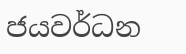ජයවර්ධන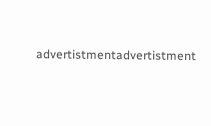advertistmentadvertistment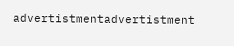advertistmentadvertistment